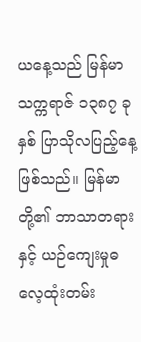ယနေ့သည် မြန်မာသက္ကရာဇ် ၁၃၈၇ ခုနှစ် ပြာသိုလပြည့်နေ့ဖြစ်သည်။ မြန်မာတို့၏ ဘာသာတရားနှင့် ယဉ်ကျေးမှုဓလေ့ထုံးတမ်း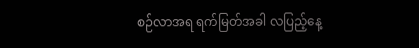စဉ်လာအရ ရက်မြတ်အခါ လပြည့်နေ့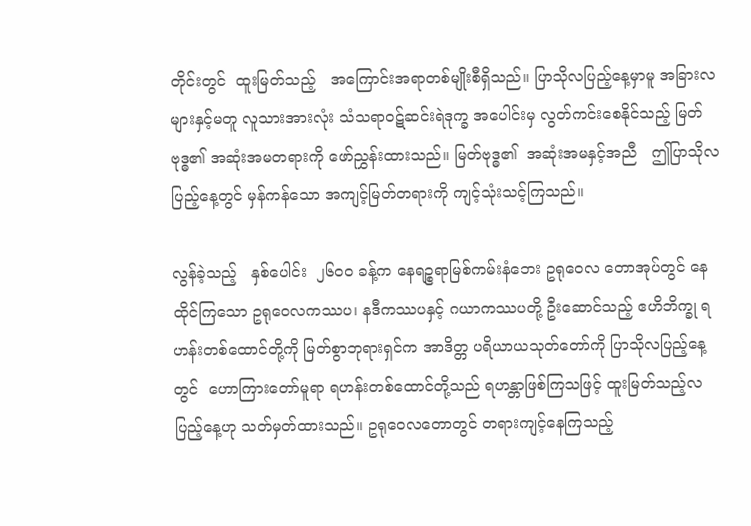တိုင်းတွင်  ထူးမြတ်သည့်   အကြောင်းအရာတစ်မျိုးစီရှိသည်။ ပြာသိုလပြည့်နေ့မှာမူ အခြားလများနှင့်မတူ လူသားအားလုံး သံသရာဝဋ်ဆင်းရဲဒုက္ခ အပေါင်းမှ လွတ်ကင်းစေနိုင်သည့် မြတ်ဗုဒ္ဓ၏ အဆုံးအမတရားကို ဖော်ညွှန်းထားသည်။ မြတ်ဗုဒ္ဓ၏  အဆုံးအမနှင့်အညီ   ဤပြာသိုလပြည့်နေ့တွင် မှန်ကန်သော အကျင့်မြတ်တရားကို ကျင့်သုံးသင့်ကြသည်။

လွန်ခဲ့သည့်   နှစ်ပေါင်း  ၂၆၀၀ ခန့်က နေရဉ္စရာမြစ်ကမ်းနံဘေး ဥရုဝေလ တောအုပ်တွင် နေထိုင်ကြသော ဥရုဝေလကဿပ၊ နဒီကဿပနှင့် ဂယာကဿပတို့ ဦးဆောင်သည့် ဧဟိဘိက္ခု ရဟန်းတစ်ထောင်တို့ကို မြတ်စွာဘုရားရှင်က အာဒိတ္တ ပရိယာယသုတ်တော်ကို ပြာသိုလပြည့်နေ့တွင်  ဟောကြားတော်မူရာ ရဟန်းတစ်ထောင်တို့သည် ရဟန္တာဖြစ်ကြသဖြင့် ထူးမြတ်သည့်လပြည့်နေ့ဟု သတ်မှတ်ထားသည်။ ဥရုဝေလတောတွင် တရားကျင့်နေကြသည့်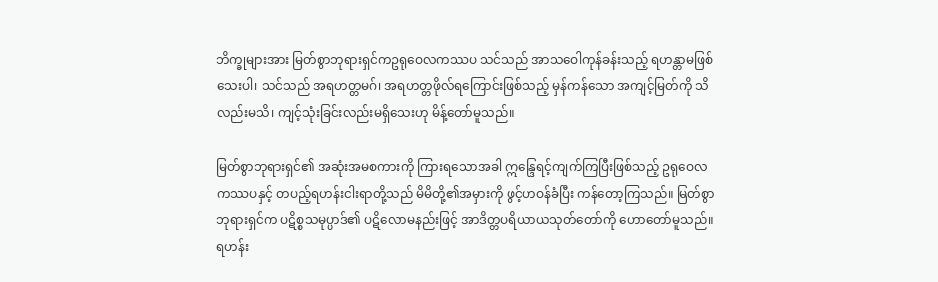ဘိက္ခုများအား မြတ်စွာဘုရားရှင်ကဥရုဝေလကဿပ သင်သည် အာသဝေါကုန်ခန်းသည့် ရဟန္တာမဖြစ်သေးပါ၊ သင်သည် အရဟတ္တမဂ်၊ အရဟတ္တဖိုလ်ရကြောင်းဖြစ်သည့် မှန်ကန်သော အကျင့်မြတ်ကို သိလည်းမသိ၊ ကျင့်သုံးခြင်းလည်းမရှိသေးဟု မိန့်တော်မူသည်။

မြတ်စွာဘုရားရှင်၏ အဆုံးအမစကားကို ကြားရသောအခါ ဣန္ဒြေရင့်ကျက်ကြပြီးဖြစ်သည့် ဥရုဝေလကဿပနှင့် တပည့်ရဟန်းငါးရာတို့သည် မိမိတို့၏အမှားကို ဖွင့်ဟဝန်ခံပြီး ကန်တော့ကြသည်။ မြတ်စွာဘုရားရှင်က ပဋိစ္စသမုပ္ပာဒ်၏ ပဋိလောမနည်းဖြင့် အာဒိတ္တပရိယာယသုတ်တော်ကို ဟောတော်မူသည်။ ရဟန်း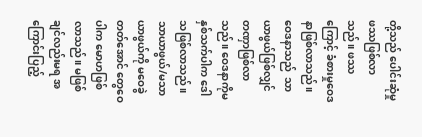တို့သည် ပေါင်းဆုံမှုဖဿဖြစ်လာသည်။ ဖဿကြောင့် ခံစားမှုဝေဒနာဖြစ်လာသည်။ ဝေဒနာသည်  သာယာဖွယ်ဖြစ်လျှင်  တဏှာဖြစ်လာသည်။ ဝေဒနာကိုမနှစ်သက်ပါက ဒေါသဖြစ်လာသည်။ သာယာဖွယ်/မသာယာဖွယ်ကို မဝေခွဲတတ်အောင် တွေဝေပါက မောဟဖြစ်လာသည်။ မဖြစ်ချင်လည်းမရ အကြောင်းပြည့်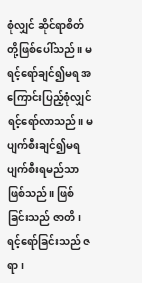စုံလျှင် ဆိုင်ရာစိတ် တို့ဖြစ်ပေါ်သည်။ မရင့်ရော်ချင်၍မရ အကြောင်းပြည့်စုံလျှင် ရင့်ရော်လာသည်။ မပျက်စီးချင်၍မရ ပျက်စီးရမည်သာဖြစ်သည်။ ဖြစ်ခြင်းသည် ဇာတိ၊ ရင့်ရော်ခြင်းသည် ဇရာ၊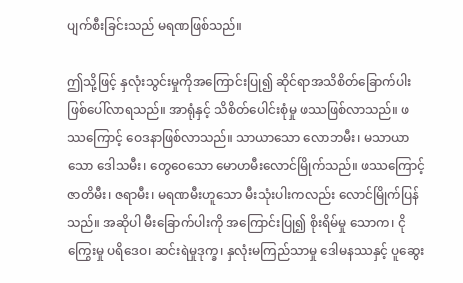ပျက်စီးခြင်းသည် မရဏဖြစ်သည်။

ဤသို့ဖြင့် နှလုံးသွင်းမှုကိုအကြောင်းပြု၍ ဆိုင်ရာအသိစိတ်ခြောက်ပါး ဖြစ်ပေါ်လာရသည်။ အာရုံနှင့် သိစိတ်ပေါင်းစုံမှု ဖဿဖြစ်လာသည်။ ဖဿကြောင့် ဝေဒနာဖြစ်လာသည်။ သာယာသော လောဘမီး၊ မသာယာသော ဒေါသမီး၊ တွေဝေသော မောဟမီးလောင်မြိုက်သည်။ ဖဿကြောင့် ဇာတိမီး၊ ဇရာမီး၊ မရဏမီးဟူသော မီးသုံးပါးကလည်း လောင်မြိုက်ပြန်သည်။ အဆိုပါ မီးခြောက်ပါးကို အကြောင်းပြု၍ စိုးရိမ်မှု သောက၊ ငိုကြွေးမှု ပရိဒေဝ၊ ဆင်းရဲမှုဒုက္ခ၊ နှလုံးမကြည်သာမှု ဒေါမနဿနှင့် ပူဆွေး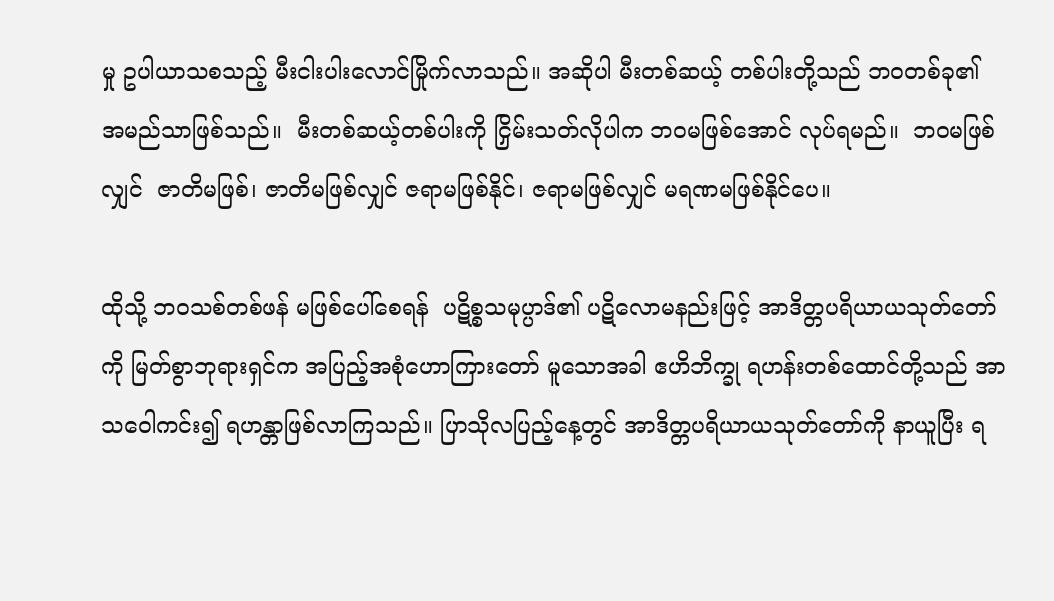မှု ဥပါယာသစသည့် မီးငါးပါးလောင်မြိုက်လာသည်။ အဆိုပါ မီးတစ်ဆယ့် တစ်ပါးတို့သည် ဘဝတစ်ခု၏  အမည်သာဖြစ်သည်။  မီးတစ်ဆယ့်တစ်ပါးကို ငြှိမ်းသတ်လိုပါက ဘဝမဖြစ်အောင် လုပ်ရမည်။  ဘဝမဖြစ်လျှင်  ဇာတိမဖြစ်၊ ဇာတိမဖြစ်လျှင် ဇရာမဖြစ်နိုင်၊ ဇရာမဖြစ်လျှင် မရဏမဖြစ်နိုင်ပေ။

ထိုသို့ ဘဝသစ်တစ်ဖန် မဖြစ်ပေါ်စေရန်  ပဋိစ္စသမုပ္ပာဒ်၏ ပဋိလောမနည်းဖြင့် အာဒိတ္တပရိယာယသုတ်တော်ကို မြတ်စွာဘုရားရှင်က အပြည့်အစုံဟောကြားတော် မူသောအခါ ဧဟိဘိက္ခု ရဟန်းတစ်ထောင်တို့သည် အာသဝေါကင်း၍ ရဟန္တာဖြစ်လာကြသည်။ ပြာသိုလပြည့်နေ့တွင် အာဒိတ္တပရိယာယသုတ်တော်ကို နာယူပြီး ရ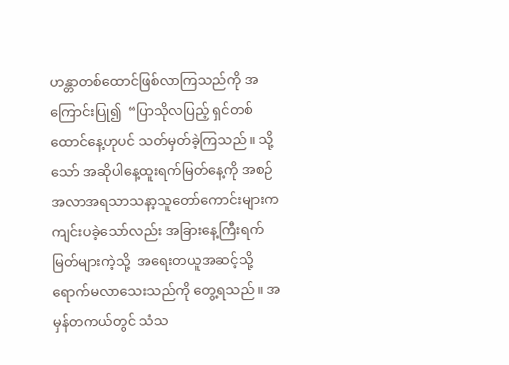ဟန္တာတစ်ထောင်ဖြစ်လာကြသည်ကို အကြောင်းပြု၍  “ပြာသိုလပြည့် ရှင်တစ်ထောင်နေ့ဟုပင် သတ်မှတ်ခဲ့ကြသည်။ သို့သော် အဆိုပါနေ့ထူးရက်မြတ်နေ့ကို အစဉ်အလာအရသာသနာ့သူတော်ကောင်းများက ကျင်းပခဲ့သော်လည်း အခြားနေ့ကြီးရက်မြတ်များကဲ့သို့  အရေးတယူအဆင့်သို့ ရောက်မလာသေးသည်ကို တွေ့ရသည်။ အမှန်တကယ်တွင် သံသ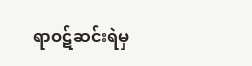ရာဝဋ်ဆင်းရဲမှ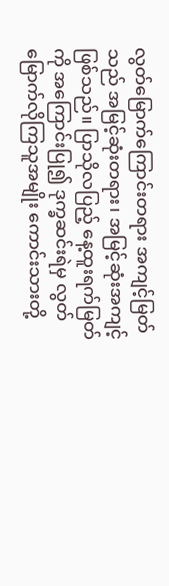လွတ်မြောက်ကြောင်းတရား အကျင့်မြတ်သည် အမြင့်ဆုံးတရား၊ အမြင့်ဆုံးအကျင့်ဖြစ်သည်။ ပြာသိုလပြည့် နေ့ထူးရက်မြတ်ကို အကြောင်းပြု၍ ဒုက္ခဆင်းရဲမှ လွတ်မြောက်လိုကြသူအမျိုး ကောင်းသားတို့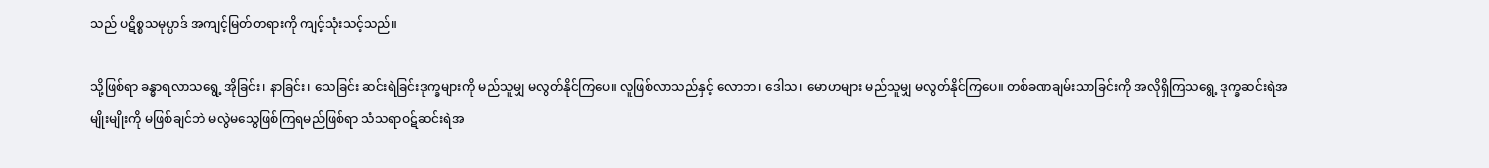သည် ပဋိစ္စသမုပ္ပာဒ် အကျင့်မြတ်တရားကို ကျင့်သုံးသင့်သည်။

သို့ဖြစ်ရာ ခန္ဓာရလာသရွေ့ အိုခြင်း၊ နာခြင်း၊ သေခြင်း ဆင်းရဲခြင်းဒုက္ခများကို မည်သူမျှ မလွတ်နိုင်ကြပေ။ လူဖြစ်လာသည်နှင့် လောဘ၊ ဒေါသ၊ မောဟများ မည်သူမျှ မလွတ်နိုင်ကြပေ။ တစ်ခဏချမ်းသာခြင်းကို အလိုရှိကြသရွေ့ ဒုက္ခဆင်းရဲအမျိုးမျိုးကို မဖြစ်ချင်ဘဲ မလွဲမသွေဖြစ်ကြရမည်ဖြစ်ရာ သံသရာဝဋ်ဆင်းရဲအ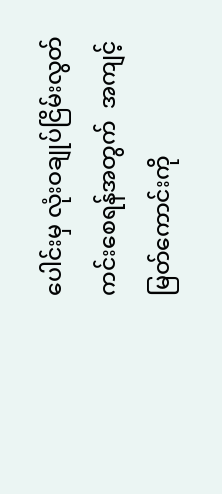ပေါင်းမှ လုံးဝချုပ်ငြိမ်းလွတ်ကင်းစေရန်အတွက်  အကျင့်မြတ်ကောင်းကို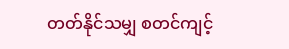တတ်နိုင်သမျှ စတင်ကျင့်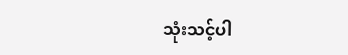သုံးသင့်ပါ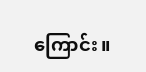ကြောင်း။